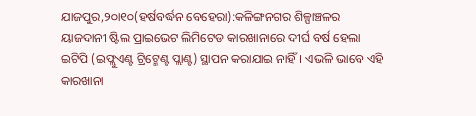ଯାଜପୁର,୨୦ା୧୦(ହର୍ଷବର୍ଦ୍ଧନ ବେହେରା):କଳିଙ୍ଗନଗର ଶିଳ୍ପାଞ୍ଚଳର ୟାଜଦାନୀ ଷ୍ଟିଲ ପ୍ରାଇଭେଟ ଲିମିଟେଡ କାରଖାନାରେ ଦୀର୍ଘ ବର୍ଷ ହେଲା ଇଟିପି (ଇଫ୍ଲୁଏଣ୍ଟ ଟ୍ରିଟ୍ମେଣ୍ଟ ପ୍ଲାଣ୍ଟ) ସ୍ଥାପନ କରାଯାଇ ନାହିଁ। ଏଭଳି ଭାବେ ଏହି କାରଖାନା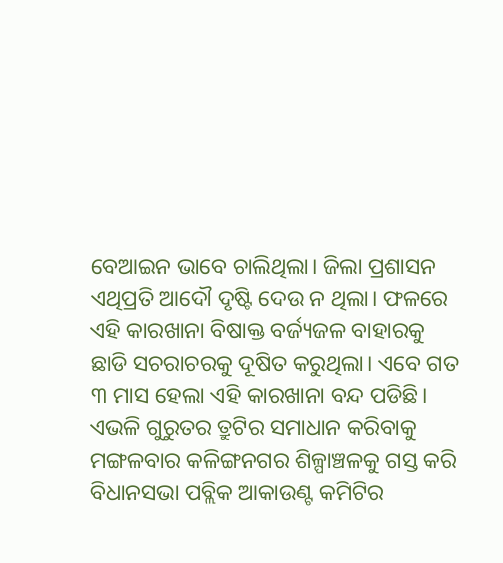ବେଆଇନ ଭାବେ ଚାଲିଥିଲା। ଜିଲା ପ୍ରଶାସନ ଏଥିପ୍ରତି ଆଦୌ ଦୃଷ୍ଟି ଦେଉ ନ ଥିଲା। ଫଳରେ ଏହି କାରଖାନା ବିଷାକ୍ତ ବର୍ଜ୍ୟଜଳ ବାହାରକୁ ଛାଡି ସଚରାଚରକୁ ଦୂଷିତ କରୁଥିଲା। ଏବେ ଗତ ୩ ମାସ ହେଲା ଏହି କାରଖାନା ବନ୍ଦ ପଡିଛି। ଏଭଳି ଗୁରୁତର ତ୍ରୁଟିର ସମାଧାନ କରିବାକୁ ମଙ୍ଗଳବାର କଳିଙ୍ଗନଗର ଶିଳ୍ପାଞ୍ଚଳକୁ ଗସ୍ତ କରି ବିଧାନସଭା ପବ୍ଲିକ ଆକାଉଣ୍ଟ କମିଟିର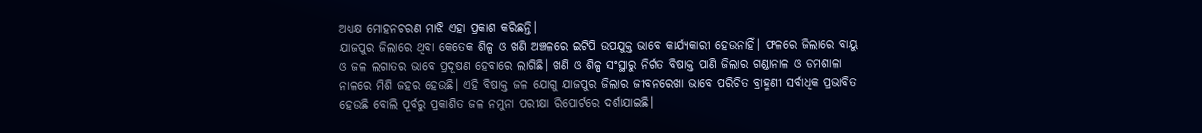ଅଧ୍ୟକ୍ଷ ମୋହନଚରଣ ମାଝି ଏହା ପ୍ରକାଶ କରିଛନ୍ତି।
ଯାଜପୁର ଜିଲାରେ ଥିବା କେତେକ ଶିଳ୍ପ ଓ ଖଣି ଅଞ୍ଚଳରେ ଇଟିପି ଉପଯୁକ୍ତ ଭାବେ କାର୍ଯ୍ୟକାରୀ ହେଉନାହିଁ। ଫଳରେ ଜିଲାରେ ବାୟୁ ଓ ଜଳ ଲଗାତର ଭାବେ ପ୍ରଦୂଷଣ ହେବାରେ ଲାଗିଛି। ଖଣି ଓ ଶିଳ୍ପ ସଂସ୍ଥାରୁ ନିର୍ଗତ ବିଷାକ୍ତ ପାଣି ଜିଲାର ଗଣ୍ଡାନାଳ ଓ ଡମଶାଳା ନାଳରେ ମିଶି ଜହର ହେଉଛି। ଏହି ବିଷାକ୍ତ ଜଳ ଯୋଗୁ ଯାଜପୁର ଜିଲାର ଜୀବନରେଖା ଭାବେ ପରିଚିତ ବ୍ରାହ୍ମଣୀ ସର୍ବାଧିକ ପ୍ରଭାବିତ ହେଉଛି ବୋଲି ପୂର୍ବରୁ ପ୍ରକାଶିତ ଜଳ ନମୁନା ପରୀକ୍ଷା ରିପୋର୍ଟରେ ଦର୍ଶାଯାଇଛି।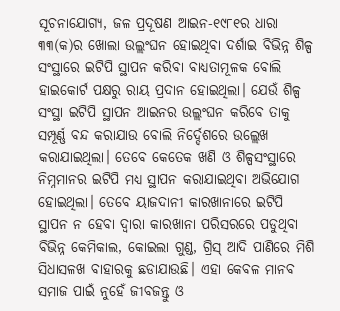ସୂଚନାଯୋଗ୍ୟ, ଜଳ ପ୍ରଦୂଷଣ ଆଇନ-୧୯୮୧ର ଧାରା ୩୩(କ)ର ଖୋଲା ଉଲ୍ଲଂଘନ ହୋଇଥିବା ଦର୍ଶାଇ ବିଭିନ୍ନ ଶିଳ୍ପ ସଂସ୍ଥାରେ ଇଟିପି ସ୍ଥାପନ କରିବା ବାଧ୍ୟତାମୂଳକ ବୋଲି ହାଇକୋର୍ଟ ପକ୍ଷରୁ ରାୟ ପ୍ରଦାନ ହୋଇଥିଲା। ଯେଉଁ ଶିଳ୍ପ ସଂସ୍ଥା ଇଟିପି ସ୍ଥାପନ ଆଇନର ଉଲ୍ଲଂଘନ କରିବେ ତାକୁ ସମ୍ପୂର୍ଣ୍ଣ ବନ୍ଦ କରାଯାଉ ବୋଲି ନିର୍ଦ୍ଦେଶରେ ଉଲ୍ଲେଖ କରାଯାଇଥିଲା। ତେବେ କେତେକ ଖଣି ଓ ଶିଳ୍ପସଂସ୍ଥାରେ ନିମ୍ନମାନର ଇଟିପି ମଧ୍ୟ ସ୍ଥାପନ କରାଯାଇଥିବା ଅଭିଯୋଗ ହୋଇଥିଲା। ତେବେ ୟାଜଦାନୀ କାରଖାନାରେ ଇଟିପି ସ୍ଥାପନ ନ ହେବା ଦ୍ୱାରା କାରଖାନା ପରିସରରେ ପଡୁଥିବା ବିଭିନ୍ନ କେମିକାଲ, କୋଇଲା ଗୁଣ୍ଡ, ଗ୍ରିସ୍ ଆଦି ପାଣିରେ ମିଶି ସିଧାସଳଖ ବାହାରକୁ ଛଡାଯାଉଛି। ଏହା କେବଳ ମାନବ ସମାଜ ପାଇଁ ନୁହେଁ ଜୀବଜନ୍ତୁ ଓ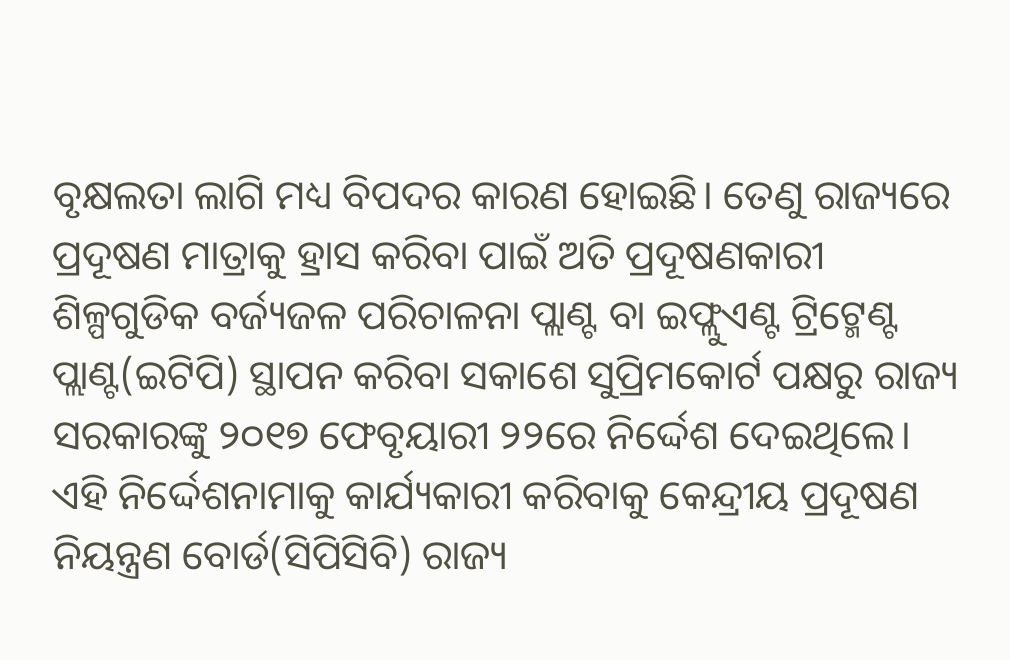ବୃକ୍ଷଲତା ଲାଗି ମଧ୍ୟ ବିପଦର କାରଣ ହୋଇଛି। ତେଣୁ ରାଜ୍ୟରେ ପ୍ରଦୂଷଣ ମାତ୍ରାକୁ ହ୍ରାସ କରିବା ପାଇଁ ଅତି ପ୍ରଦୂଷଣକାରୀ ଶିଳ୍ପଗୁଡିକ ବର୍ଜ୍ୟଜଳ ପରିଚାଳନା ପ୍ଲାଣ୍ଟ ବା ଇଫ୍ଲୁଏଣ୍ଟ ଟ୍ରିଟ୍ମେଣ୍ଟ ପ୍ଲାଣ୍ଟ(ଇଟିପି) ସ୍ଥାପନ କରିବା ସକାଶେ ସୁପ୍ରିମକୋର୍ଟ ପକ୍ଷରୁ ରାଜ୍ୟ ସରକାରଙ୍କୁ ୨୦୧୭ ଫେବୃୟାରୀ ୨୨ରେ ନିର୍ଦ୍ଦେଶ ଦେଇଥିଲେ। ଏହି ନିର୍ଦ୍ଦେଶନାମାକୁ କାର୍ଯ୍ୟକାରୀ କରିବାକୁ କେନ୍ଦ୍ରୀୟ ପ୍ରଦୂଷଣ ନିୟନ୍ତ୍ରଣ ବୋର୍ଡ(ସିପିସିବି) ରାଜ୍ୟ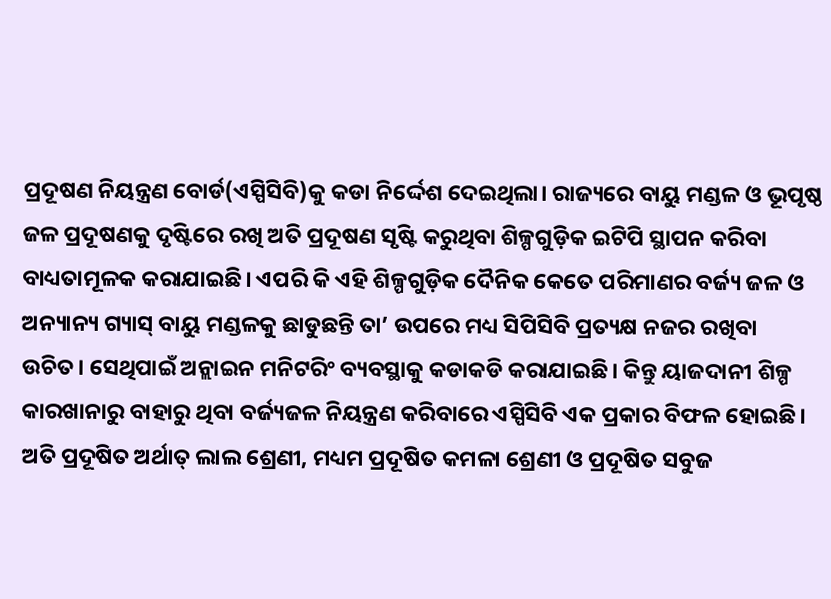ପ୍ରଦୂଷଣ ନିୟନ୍ତ୍ରଣ ବୋର୍ଡ(ଏସ୍ପିସିବି)କୁ କଡା ନିର୍ଦ୍ଦେଶ ଦେଇଥିଲା। ରାଜ୍ୟରେ ବାୟୁ ମଣ୍ଡଳ ଓ ଭୂପୃଷ୍ଠ ଜଳ ପ୍ରଦୂଷଣକୁ ଦୃଷ୍ଟିରେ ରଖି ଅତି ପ୍ରଦୂଷଣ ସୃଷ୍ଟି କରୁଥିବା ଶିଳ୍ପଗୁଡ଼ିକ ଇଟିପି ସ୍ଥାପନ କରିବା ବାଧ୍ୟତାମୂଳକ କରାଯାଇଛି। ଏପରି କି ଏହି ଶିଳ୍ପଗୁଡ଼ିକ ଦୈନିକ କେତେ ପରିମାଣର ବର୍ଜ୍ୟ ଜଳ ଓ ଅନ୍ୟାନ୍ୟ ଗ୍ୟାସ୍ ବାୟୁ ମଣ୍ଡଳକୁ ଛାଡୁଛନ୍ତି ତା’ ଉପରେ ମଧ୍ୟ ସିପିସିବି ପ୍ରତ୍ୟକ୍ଷ ନଜର ରଖିବା ଉଚିତ। ସେଥିପାଇଁ ଅନ୍ଲାଇନ ମନିଟରିଂ ବ୍ୟବସ୍ଥାକୁ କଡାକଡି କରାଯାଇଛି। କିନ୍ତୁ ୟାଜଦାନୀ ଶିଳ୍ପ କାରଖାନାରୁ ବାହାରୁ ଥିବା ବର୍ଜ୍ୟଜଳ ନିୟନ୍ତ୍ରଣ କରିବାରେ ଏସ୍ପିସିବି ଏକ ପ୍ରକାର ବିଫଳ ହୋଇଛି। ଅତି ପ୍ରଦୂଷିତ ଅର୍ଥାତ୍ ଲାଲ ଶ୍ରେଣୀ, ମଧ୍ୟମ ପ୍ରଦୂଷିତ କମଳା ଶ୍ରେଣୀ ଓ ପ୍ରଦୂଷିତ ସବୁଜ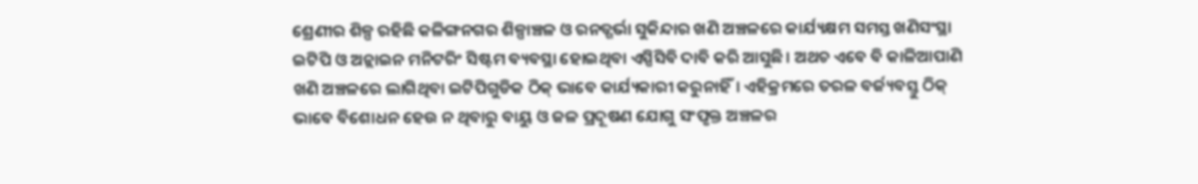ଶ୍ରେଣୀର ଶିଳ୍ପ ରହିଛି କଳିଙ୍ଗନଗର ଶିଳ୍ପାଞ୍ଚଳ ଓ ରନତ୍ଗର୍ଭା ସୁକିନ୍ଦାର ଖଣି ଅଞ୍ଚଳରେ କାର୍ଯ୍ୟକ୍ଷମ ସମସ୍ତ ଖଣିସଂସ୍ଥା ଇଟିପି ଓ ଅନ୍ଲାଇନ ମନିଟରିଂ ସିଷ୍ଟମ ବ୍ୟବସ୍ଥା ହୋଇଥିବା ଏସ୍ପିସିବି ଦାବି କରି ଆସୁଛି। ଅଥଚ ଏବେ ବି କାଳିଆପାଣି ଖଣି ଅଞ୍ଚଳରେ ଲାଗିଥିବା ଇଟିପିଗୁଡିକ ଠିକ୍ ଭାବେ କାର୍ଯ୍ୟକାରୀ କରୁନାହିଁ। ଏହିକ୍ରମରେ ତରଳ ବର୍ଜ୍ୟବସ୍ତୁ ଠିକ୍ ଭାବେ ବିଶୋଧନ ହେଉ ନ ଥିବାରୁ ବାୟୁ ଓ ଜଳ ପ୍ରଦୂଷଣ ଯୋଗୁ ସଂପୃକ୍ତ ଅଞ୍ଚଳର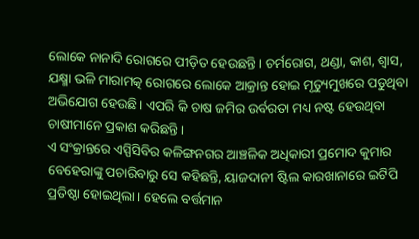ଲୋକେ ନାନାଦି ରୋଗରେ ପୀଡ଼ିତ ହେଉଛନ୍ତି। ଚର୍ମରୋଗ, ଥଣ୍ଡା, କାଶ, ଶ୍ୱାସ, ଯକ୍ଷ୍ମା ଭଳି ମାରାମତ୍କ ରୋଗରେ ଲୋକେ ଆକ୍ରାନ୍ତ ହୋଇ ମୃତ୍ୟୁମୁଖରେ ପଡୁଥିବା ଅଭିଯୋଗ ହେଉଛି। ଏପରି କି ଚାଷ ଜମିର ଉର୍ବରତା ମଧ୍ୟ ନଷ୍ଟ ହେଉଥିବା ଚାଷୀମାନେ ପ୍ରକାଶ କରିଛନ୍ତି।
ଏ ସଂକ୍ରାନ୍ତରେ ଏସ୍ପିସିବିର କଳିଙ୍ଗନଗର ଆଞ୍ଚଳିକ ଅଧିକାରୀ ପ୍ରମୋଦ କୁମାର ବେହେରାଙ୍କୁ ପଚାରିବାରୁ ସେ କହିଛନ୍ତି, ୟାଜଦାନୀ ଷ୍ଟିଲ କାରଖାନାରେ ଇଟିପି ପ୍ରତିଷ୍ଠା ହୋଇଥିଲା। ହେଲେ ବର୍ତ୍ତମାନ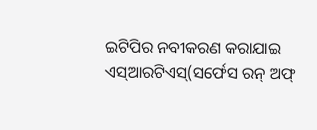ଇଟିପିର ନବୀକରଣ କରାଯାଇ ଏସ୍ଆରଟିଏସ୍(ସର୍ଫେସ ରନ୍ ଅଫ୍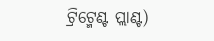ଟ୍ରିଟ୍ମେଣ୍ଟ ପ୍ଲାଣ୍ଟ)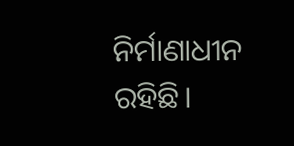ନିର୍ମାଣାଧୀନ ରହିଛି।